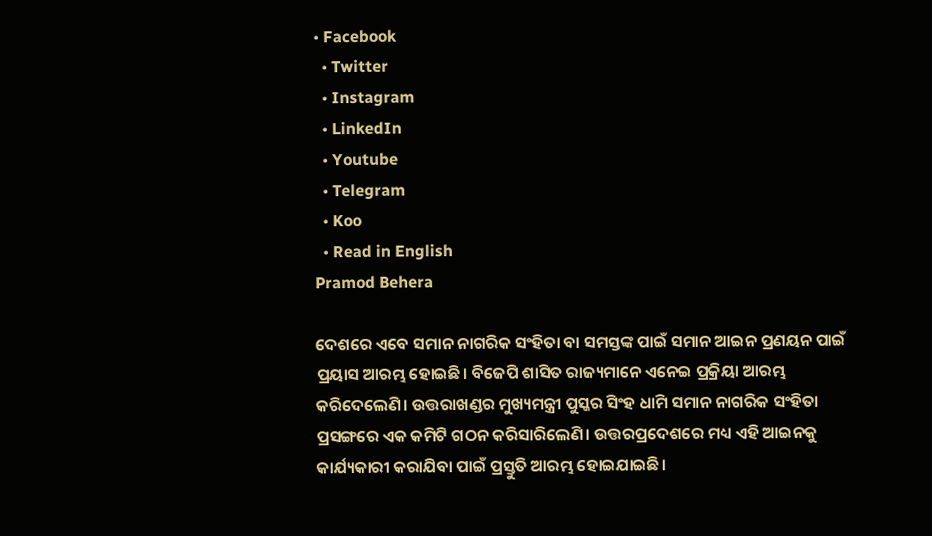• Facebook
  • Twitter
  • Instagram
  • LinkedIn
  • Youtube
  • Telegram
  • Koo
  • Read in English
Pramod Behera

ଦେଶରେ ଏବେ ସମାନ ନାଗରିକ ସଂହିତା ବା ସମସ୍ତଙ୍କ ପାଇଁ ସମାନ ଆଇନ ପ୍ରଣୟନ ପାଇଁ ପ୍ରୟାସ ଆରମ୍ଭ ହୋଇଛି। ବିଜେପି ଶାସିତ ରାଜ୍ୟମାନେ ଏନେଇ ପ୍ରକ୍ରିୟା ଆରମ୍ଭ କରିଦେଲେଣି। ଉତ୍ତରାଖଣ୍ଡର ମୁଖ୍ୟମନ୍ତ୍ରୀ ପୁସ୍କର ସିଂହ ଧାମି ସମାନ ନାଗରିକ ସଂହିତା ପ୍ରସଙ୍ଗରେ ଏକ କମିଟି ଗଠନ କରିସାରିଲେଣି। ଉତ୍ତରପ୍ରଦେଶରେ ମଧ୍ୟ ଏହି ଆଇନକୁ କାର୍ଯ୍ୟକାରୀ କରାଯିବା ପାଇଁ ପ୍ରସ୍ତୁତି ଆରମ୍ଭ ହୋଇଯାଇଛି।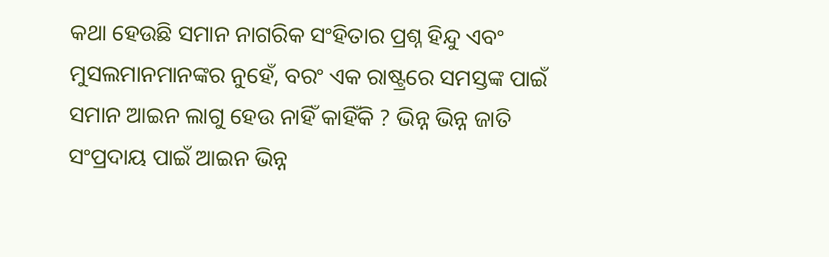କଥା ହେଉଛି ସମାନ ନାଗରିକ ସଂହିତାର ପ୍ରଶ୍ନ ହିନ୍ଦୁ ଏବଂ ମୁସଲମାନମାନଙ୍କର ନୁହେଁ, ବରଂ ଏକ ରାଷ୍ଟ୍ରରେ ସମସ୍ତଙ୍କ ପାଇଁ ସମାନ ଆଇନ ଲାଗୁ ହେଉ ନାହିଁ କାହିଁକି ? ଭିନ୍ନ ଭିନ୍ନ ଜାତି ସଂପ୍ରଦାୟ ପାଇଁ ଆଇନ ଭିନ୍ନ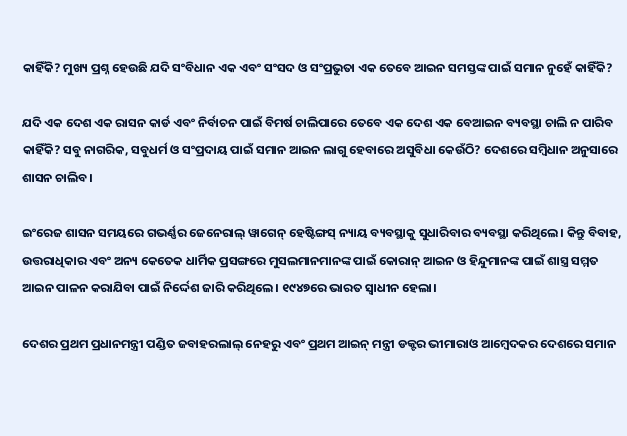କାହିଁକି? ମୁଖ୍ୟ ପ୍ରଶ୍ନ ହେଉଛି ଯଦି ସଂବିଧାନ ଏକ ଏବଂ ସଂସଦ ଓ ସଂପ୍ରଭୁତା ଏକ ତେବେ ଆଇନ ସମସ୍ତଙ୍କ ପାଇଁ ସମାନ ନୁହେଁ କାହିଁକି?

ଯଦି ଏକ ଦେଶ ଏକ ରାସନ କାର୍ଡ ଏବଂ ନିର୍ବାଚନ ପାଇଁ ବିମର୍ଷ ଚାଲିପାରେ ତେବେ ଏକ ଦେଶ ଏକ ବେଆଇନ ବ୍ୟବସ୍ଥା ଚାଲି ନ ପାରିବ କାହିଁକି? ସବୁ ନାଗରିକ, ସବୁଧର୍ମ ଓ ସଂପ୍ରଦାୟ ପାଇଁ ସମାନ ଆଇନ ଲାଗୁ ହେବାରେ ଅସୁବିଧା କେଉଁଠି? ଦେଶରେ ସମ୍ବିଧାନ ଅନୁସାରେ ଶାସନ ଚାଲିବ।

ଇଂରେଜ ଶାସନ ସମୟରେ ଗଭର୍ଣ୍ଣର ଜେନେରାଲ୍ ୱାଗେନ୍ ହେଷ୍ଟିଙ୍ଗସ୍ ନ୍ୟାୟ ବ୍ୟବସ୍ଥାକୁ ସୁଧାରିବାର ବ୍ୟବସ୍ଥା କରିଥିଲେ। କିନ୍ତୁ ବିବାହ, ଉତ୍ତରାଧିକାର ଏବଂ ଅନ୍ୟ କେତେକ ଧାର୍ମିକ ପ୍ରସଙ୍ଗରେ ମୁସଲମାନମାନଙ୍କ ପାଇଁ କୋରାନ୍ ଆଇନ ଓ ହିନ୍ଦୁମାନଙ୍କ ପାଇଁ ଶାସ୍ତ୍ର ସମ୍ମତ ଆଇନ ପାଳନ କରାଯିବା ପାଇଁ ନିର୍ଦ୍ଦେଶ ଜାରି କରିଥିଲେ। ୧୯୪୭ରେ ଭାରତ ସ୍ୱାଧୀନ ହେଲା।

ଦେଶର ପ୍ରଥମ ପ୍ରଧାନମନ୍ତ୍ରୀ ପଣ୍ଡିତ ଜବାହରଲାଲ୍ ନେହରୁ ଏବଂ ପ୍ରଥମ ଆଇନ୍ ମନ୍ତ୍ରୀ ଡକ୍ଟର ଭୀମାରାଓ ଆମ୍ବେଦକର ଦେଶରେ ସମାନ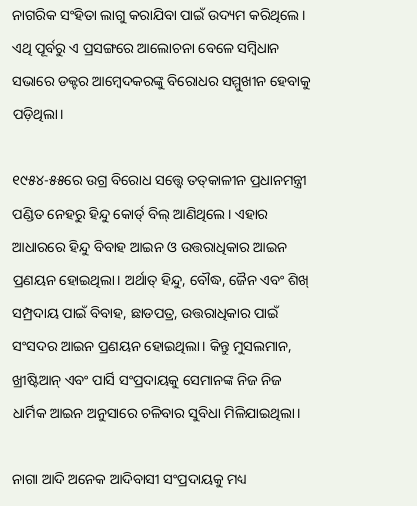ନାଗରିକ ସଂହିତା ଲାଗୁ କରାଯିବା ପାଇଁ ଉଦ୍ୟମ କରିଥିଲେ। ଏଥି ପୂର୍ବରୁ ଏ ପ୍ରସଙ୍ଗରେ ଆଲୋଚନା ବେଳେ ସମ୍ବିଧାନ ସଭାରେ ଡକ୍ଟର ଆମ୍ବେଦକରଙ୍କୁ ବିରୋଧର ସମ୍ମୁଖୀନ ହେବାକୁ ପଡ଼ିଥିଲା।

୧୯୫୪-୫୫ରେ ଉଗ୍ର ବିରୋଧ ସତ୍ତ୍ୱେ ତତ୍‌କାଳୀନ ପ୍ରଧାନମନ୍ତ୍ରୀ ପଣ୍ଡିତ ନେହରୁ ହିନ୍ଦୁ କୋର୍ଡ୍ ବିଲ୍ ଆଣିଥିଲେ। ଏହାର ଆଧାରରେ ହିନ୍ଦୁ ବିବାହ ଆଇନ ଓ ଉତ୍ତରାଧିକାର ଆଇନ ପ୍ରଣୟନ ହୋଇଥିଲା। ଅର୍ଥାତ୍ ହିନ୍ଦୁ, ବୌଦ୍ଧ, ଜୈନ ଏବଂ ଶିଖ୍ ସମ୍ପ୍ରଦାୟ ପାଇଁ ବିବାହ, ଛାଡପତ୍ର, ଉତ୍ତରାଧିକାର ପାଇଁ ସଂସଦର ଆଇନ ପ୍ରଣୟନ ହୋଇଥିଲା। କିନ୍ତୁ ମୁସଲମାନ, ଖ୍ରୀଷ୍ଟିଆନ୍ ଏବଂ ପାର୍ସି ସଂପ୍ରଦାୟକୁ ସେମାନଙ୍କ ନିଜ ନିଜ ଧାର୍ମିକ ଆଇନ ଅନୁସାରେ ଚଳିବାର ସୁବିଧା ମିଳିଯାଇଥିଲା।

ନାଗା ଆଦି ଅନେକ ଆଦିବାସୀ ସଂପ୍ରଦାୟକୁ ମଧ୍ୟ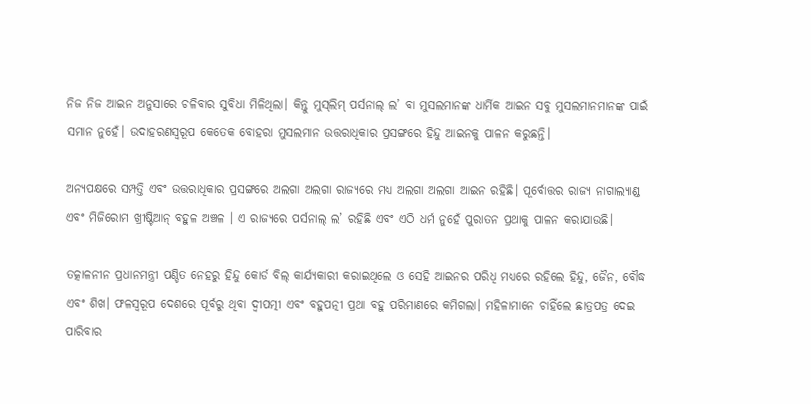ନିଜ ନିଜ ଆଇନ ଅନୁସାରେ ଚଳିବାର ସୁବିଧା ମିଳିଥିଲା। କିନ୍ତୁ ମୁସ୍‌ଲିମ୍ ପର୍ସନାଲ୍ ଲ’ ବା ମୁସଲମାନଙ୍କ ଧାର୍ମିକ ଆଇନ ସବୁ ମୁସଲମାନମାନଙ୍କ ପାଇଁ ସମାନ ନୁହେଁ। ଉଦାହରଣସ୍ୱରୂପ କେତେକ ବୋହରା ମୁସଲମାନ ଉତ୍ତରାଧିକାର ପ୍ରସଙ୍ଗରେ ହିନ୍ଦୁ ଆଇନକୁ ପାଳନ କରୁଛନ୍ତି।

ଅନ୍ୟପକ୍ଷରେ ସମ୍ପତ୍ତି ଏବଂ ଉତ୍ତରାଧିକାର ପ୍ରସଙ୍ଗରେ ଅଲଗା ଅଲଗା ରାଜ୍ୟରେ ମଧ୍ୟ ଅଲଗା ଅଲଗା ଆଇନ ରହିଛି। ପୂର୍ବୋତ୍ତର ରାଜ୍ୟ ନାଗାଲ୍ୟାଣ୍ଡ ଏବଂ ମିଜିରୋମ ଖ୍ରୀଷ୍ଟିଆନ୍ ବହୁଳ ଅଞ୍ଚଳ । ଏ ରାଜ୍ୟରେ ପର୍ସନାଲ୍ ଲ’ ରହିଛି ଏବଂ ଏଠି ଧର୍ମ ନୁହେଁ ପୁରାତନ ପ୍ରଥାକୁ ପାଳନ କରାଯାଉଛି।

ତତ୍କାଳନୀନ ପ୍ରଧାନମନ୍ତ୍ରୀ ପଣ୍ଡିତ ନେହରୁ ହିନ୍ଦୁ କୋର୍ଡ ବିଲ୍ କାର୍ଯ୍ୟକାରୀ କରାଇଥିଲେ ଓ ସେହି ଆଇନର ପରିଧି ମଧ୍ୟରେ ରହିଲେ ହିନ୍ଦୁ, ଜୈନ, ବୌଦ୍ଧ ଏବଂ ଶିଖ। ଫଳସ୍ୱରୂପ ଦେଶରେ ପୂର୍ବରୁ ଥିବା ଦ୍ୱୀପତ୍ମୀ ଏବଂ ବହୁପତ୍ନୀ ପ୍ରଥା ବହୁ ପରିମାଣରେ କମିଗଲା। ମହିଳାମାନେ ଚାହିଁଲେ ଛାତ୍ରପତ୍ର ଦେଇ ପାରିବାର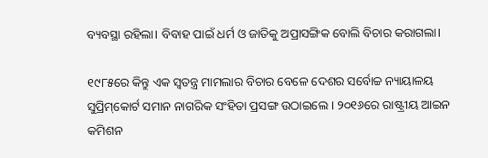ବ୍ୟବସ୍ଥା ରହିଲା। ବିବାହ ପାଇଁ ଧର୍ମ ଓ ଜାତିକୁ ଅପ୍ରାସଙ୍ଗିକ ବୋଲି ବିଚାର କରାଗଲା।

୧୯୮୫ରେ କିନ୍ତୁ ଏକ ସ୍ୱତନ୍ତ୍ର ମାମଲାର ବିଚାର ବେଳେ ଦେଶର ସର୍ବୋଚ୍ଚ ନ୍ୟାୟାଳୟ ସୁପ୍ରିମ୍‌କୋର୍ଟ ସମାନ ନାଗରିକ ସଂହିତା ପ୍ରସଙ୍ଗ ଉଠାଇଲେ । ୨୦୧୬ରେ ରାଷ୍ଟ୍ରୀୟ ଆଇନ କମିଶନ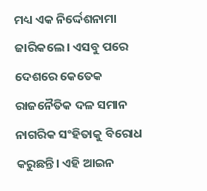ମଧ୍ୟ ଏକ ନିର୍ଦ୍ଦେଶନାମା ଜାରିକଲେ। ଏସବୁ ପରେ ଦେଶରେ କେତେକ ରାଜନୈତିକ ଦଳ ସମାନ ନାଗରିକ ସଂହିତାକୁ ବିରୋଧ କରୁଛନ୍ତି। ଏହି ଆଇନ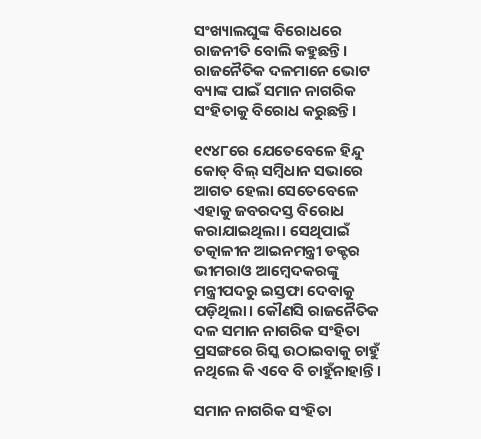ସଂଖ୍ୟାଲଘୁଙ୍କ ବିରୋଧରେ ରାଜନୀତି ବୋଲି କହୁଛନ୍ତି। ରାଜନୈତିକ ଦଳମାନେ ଭୋଟ ବ୍ୟାଙ୍କ ପାଇଁ ସମାନ ନାଗରିକ ସଂହିତାକୁ ବିରୋଧ କରୁଛନ୍ତି।

୧୯୪୮ରେ ଯେତେବେଳେ ହିନ୍ଦୁ କୋଡ୍‌ ବିଲ୍ ସମ୍ବିଧାନ ସଭାରେ ଆଗତ ହେଲା ସେତେବେଳେ ଏହାକୁ ଜବରଦସ୍ତ ବିରୋଧ କରାଯାଇଥିଲା। ସେଥିପାଇଁ ତତ୍କାଳୀନ ଆଇନମନ୍ତ୍ରୀ ଡକ୍ଟର ଭୀମରାଓ ଆମ୍ବେଦକରଙ୍କୁ ମନ୍ତ୍ରୀପଦରୁ ଇସ୍ତଫା ଦେବାକୁ ପଡ଼ିଥିଲା। କୌଣସି ରାଜନୈତିକ ଦଳ ସମାନ ନାଗରିକ ସଂହିତା ପ୍ରସଙ୍ଗରେ ରିସ୍କ ଉଠାଇବାକୁ ଚାହୁଁ ନଥିଲେ କି ଏବେ ବି ଚାହୁଁନାହାନ୍ତି।

ସମାନ ନାଗରିକ ସଂହିତା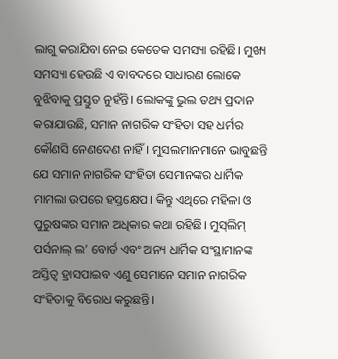ଲାଗୁ କରାଯିବା ନେଇ କେତେକ ସମସ୍ୟା ରହିଛି। ମୁଖ୍ୟ ସମସ୍ୟା ହେଉଛି ଏ ବାବଦରେ ସାଧାରଣ ଲୋକେ ବୁଝିବାକୁ ପ୍ରସ୍ତୁତ ନୁହଁନ୍ତି। ଲୋକଙ୍କୁ ଭୁଲ ତଥ୍ୟ ପ୍ରଦାନ କରାଯାଉଛି, ସମାନ ନାଗରିକ ସଂହିତା ସହ ଧର୍ମର କୌଣସି ନେଣଦେଣ ନାହିଁ। ମୁସଲମାନମାନେ ଭାବୁଛନ୍ତି ଯେ ସମାନ ନାଗରିକ ସଂହିତା ସେମାନଙ୍କର ଧାର୍ମିକ ମାମଲା ଉପରେ ହସ୍ତକ୍ଷେପ। କିନ୍ତୁ ଏଥିରେ ମହିଳା ଓ ପୁରୁଷଙ୍କର ସମାନ ଅଧିକାର କଥା ରହିଛି। ମୁସ୍‌ଲିମ୍ ପର୍ସନାଲ୍ ଲ’ ବୋର୍ଡ ଏବଂ ଅନ୍ୟ ଧାର୍ମିକ ସଂସ୍ଥାମାନଙ୍କ ଅସ୍ତିତ୍ୱ ହ୍ରାସପାଇବ ଏଣୁ ସେମାନେ ସମାନ ନାଗରିକ ସଂହିତାକୁ ବିରୋଧ କରୁଛନ୍ତି।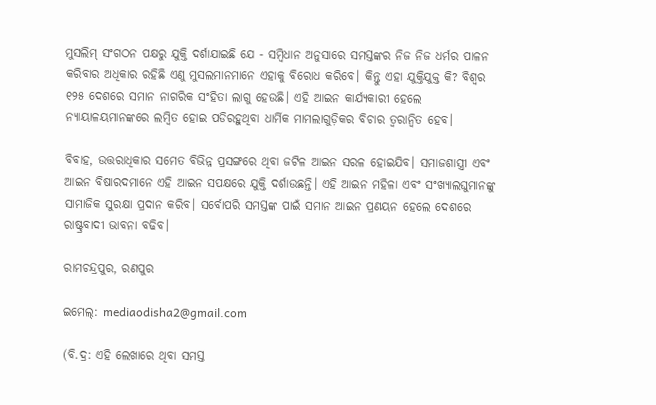ମୁସଲିମ୍ ସଂଗଠନ ପକ୍ଷରୁ ଯୁକ୍ତି ଦର୍ଶାଯାଇଛି ଯେ - ସମ୍ବିଧାନ ଅନୁସାରେ ସମସ୍ତଙ୍କର ନିଜ ନିଜ ଧର୍ମର ପାଳନ କରିବାର ଅଧିକାର ରହିଛି ଏଣୁ ମୁସଲମାନମାନେ ଏହାକୁ ବିରୋଧ କରିବେ। କିନ୍ତୁ ଏହା ଯୁକ୍ତିଯୁକ୍ତ କି? ବିଶ୍ୱର ୧୨୫ ଦେଶରେ ସମାନ ନାଗରିକ ସଂହିତା ଲାଗୁ ହେଉଛି। ଏହି ଆଇନ କାର୍ଯ୍ୟକାରୀ ହେଲେ ନ୍ୟାୟାଳୟମାନଙ୍କରେ ଲମ୍ବିତ ହୋଇ ପଡିରହୁଥିବା ଧାର୍ମିକ ମାମଲାଗୁଡ଼ିକର ବିଚାର ତ୍ୱରାନ୍ୱିତ ହେବ।

ବିବାହ, ଉତ୍ତରାଧିକାର ସମେତ ବିଭିନ୍ନ ପ୍ରସଙ୍ଗରେ ଥିବା ଜଟିଳ ଆଇନ ସରଳ ହୋଇଯିବ। ସମାଜଶାସ୍ତ୍ରୀ ଏବଂ ଆଇନ ବିଷାରଦମାନେ ଏହି ଆଇନ ସପକ୍ଷରେ ଯୁକ୍ତି ଦର୍ଶାଉଛନ୍ତି। ଏହି ଆଇନ ମହିଳା ଏବଂ ସଂଖ୍ୟାଲଘୁମାନଙ୍କୁ ସାମାଜିକ ସୁରକ୍ଷା ପ୍ରଦାନ କରିବ। ସର୍ବୋପରି ସମସ୍ତଙ୍କ ପାଇଁ ସମାନ ଆଇନ ପ୍ରଣୟନ ହେଲେ ଦେଶରେ ରାଷ୍ଟ୍ରବାଦୀ ଭାବନା ବଢିବ।

ରାମଚନ୍ଦ୍ରପୁର, ରଣପୁର

ଇମେଲ୍: mediaodisha2@gmail.com

(ବି.ଦ୍ର: ଏହି ଲେଖାରେ ଥିବା ସମସ୍ତ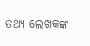ତଥ୍ୟ ଲେଖକଙ୍କ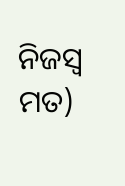ନିଜସ୍ୱ ମତ)